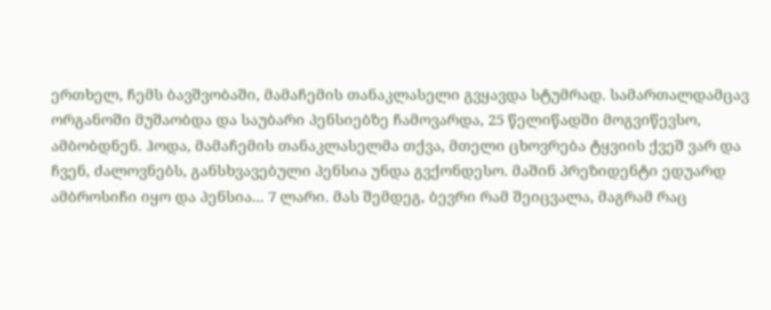ერთხელ, ჩემს ბავშვობაში, მამაჩემის თანაკლასელი გვყავდა სტუმრად. სამართალდამცავ ორგანოში მუშაობდა და საუბარი პენსიებზე ჩამოვარდა, 25 წელიწადში მოგვიწევსო, ამბობდნენ. ჰოდა, მამაჩემის თანაკლასელმა თქვა, მთელი ცხოვრება ტყვიის ქვეშ ვარ და ჩვენ, ძალოვნებს, განსხვავებული პენსია უნდა გვქონდესო. მაშინ პრეზიდენტი ედუარდ ამბროსიჩი იყო და პენსია... 7 ლარი. მას შემდეგ, ბევრი რამ შეიცვალა, მაგრამ რაც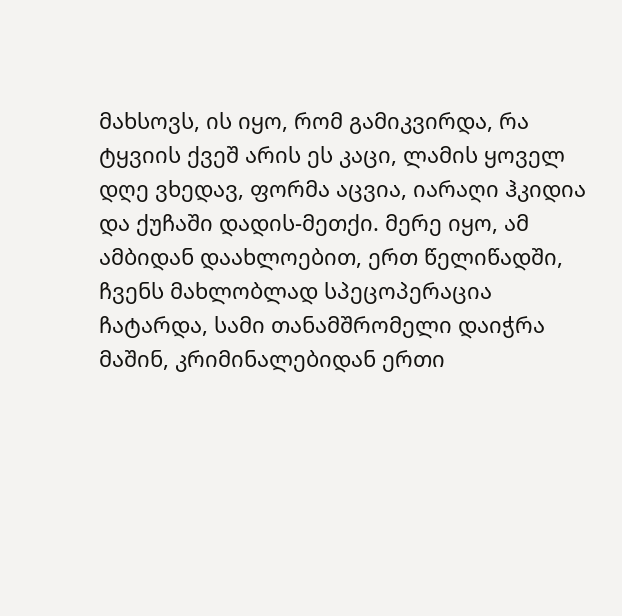მახსოვს, ის იყო, რომ გამიკვირდა, რა ტყვიის ქვეშ არის ეს კაცი, ლამის ყოველ დღე ვხედავ, ფორმა აცვია, იარაღი ჰკიდია და ქუჩაში დადის-მეთქი. მერე იყო, ამ ამბიდან დაახლოებით, ერთ წელიწადში, ჩვენს მახლობლად სპეცოპერაცია ჩატარდა, სამი თანამშრომელი დაიჭრა მაშინ, კრიმინალებიდან ერთი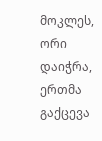მოკლეს, ორი დაიჭრა, ერთმა გაქცევა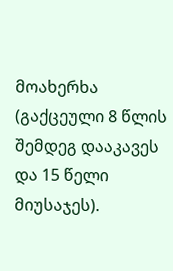მოახერხა (გაქცეული 8 წლის შემდეგ დააკავეს და 15 წელი მიუსაჯეს).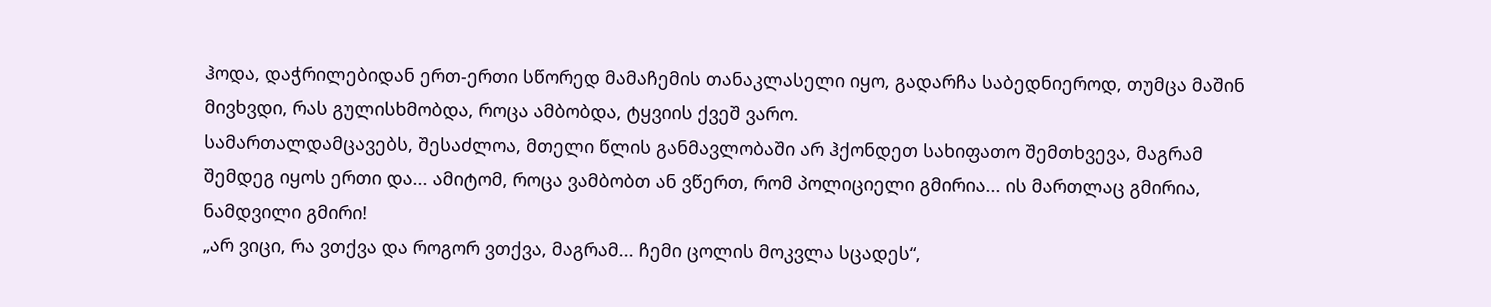ჰოდა, დაჭრილებიდან ერთ-ერთი სწორედ მამაჩემის თანაკლასელი იყო, გადარჩა საბედნიეროდ, თუმცა მაშინ მივხვდი, რას გულისხმობდა, როცა ამბობდა, ტყვიის ქვეშ ვარო.
სამართალდამცავებს, შესაძლოა, მთელი წლის განმავლობაში არ ჰქონდეთ სახიფათო შემთხვევა, მაგრამ შემდეგ იყოს ერთი და... ამიტომ, როცა ვამბობთ ან ვწერთ, რომ პოლიციელი გმირია... ის მართლაც გმირია, ნამდვილი გმირი!
„არ ვიცი, რა ვთქვა და როგორ ვთქვა, მაგრამ... ჩემი ცოლის მოკვლა სცადეს“,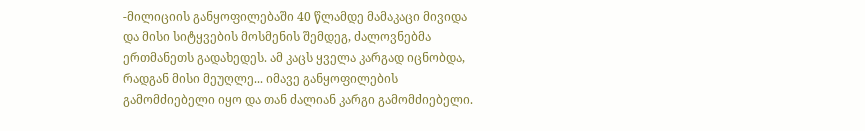-მილიციის განყოფილებაში 40 წლამდე მამაკაცი მივიდა და მისი სიტყვების მოსმენის შემდეგ, ძალოვნებმა ერთმანეთს გადახედეს. ამ კაცს ყველა კარგად იცნობდა, რადგან მისი მეუღლე... იმავე განყოფილების გამომძიებელი იყო და თან ძალიან კარგი გამომძიებელი.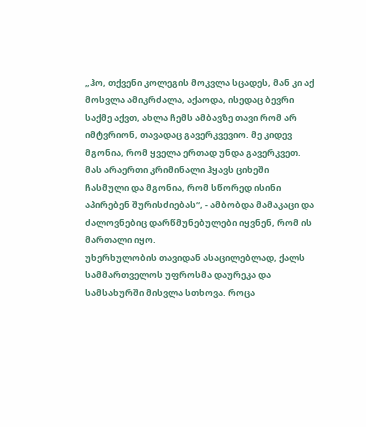„ჰო, თქვენი კოლეგის მოკვლა სცადეს, მან კი აქ მოსვლა ამიკრძალა, აქაოდა, ისედაც ბევრი საქმე აქვთ, ახლა ჩემს ამბავზე თავი რომ არ იმტვრიონ, თავადაც გავერკვევიო. მე კიდევ მგონია, რომ ყველა ერთად უნდა გავერკვეთ. მას არაერთი კრიმინალი ჰყავს ციხეში ჩასმული და მგონია, რომ სწორედ ისინი აპირებენ შურისძიებას“, - ამბობდა მამაკაცი და ძალოვნებიც დარწმუნებულები იყვნენ, რომ ის მართალი იყო.
უხერხულობის თავიდან ასაცილებლად, ქალს სამმართველოს უფროსმა დაურეკა და სამსახურში მისვლა სთხოვა. როცა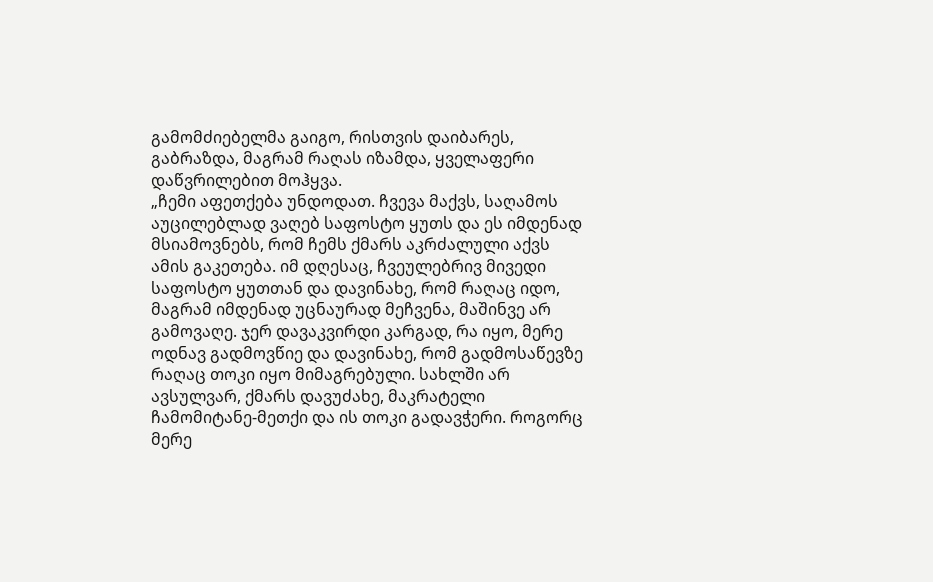გამომძიებელმა გაიგო, რისთვის დაიბარეს, გაბრაზდა, მაგრამ რაღას იზამდა, ყველაფერი დაწვრილებით მოჰყვა.
„ჩემი აფეთქება უნდოდათ. ჩვევა მაქვს, საღამოს აუცილებლად ვაღებ საფოსტო ყუთს და ეს იმდენად მსიამოვნებს, რომ ჩემს ქმარს აკრძალული აქვს ამის გაკეთება. იმ დღესაც, ჩვეულებრივ მივედი საფოსტო ყუთთან და დავინახე, რომ რაღაც იდო, მაგრამ იმდენად უცნაურად მეჩვენა, მაშინვე არ გამოვაღე. ჯერ დავაკვირდი კარგად, რა იყო, მერე ოდნავ გადმოვწიე და დავინახე, რომ გადმოსაწევზე რაღაც თოკი იყო მიმაგრებული. სახლში არ ავსულვარ, ქმარს დავუძახე, მაკრატელი ჩამომიტანე-მეთქი და ის თოკი გადავჭერი. როგორც მერე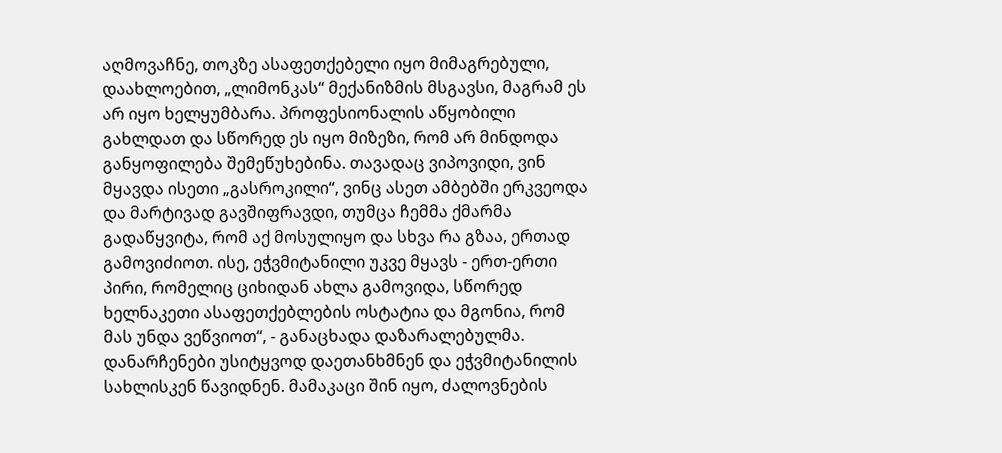აღმოვაჩნე, თოკზე ასაფეთქებელი იყო მიმაგრებული, დაახლოებით, „ლიმონკას“ მექანიზმის მსგავსი, მაგრამ ეს არ იყო ხელყუმბარა. პროფესიონალის აწყობილი გახლდათ და სწორედ ეს იყო მიზეზი, რომ არ მინდოდა განყოფილება შემეწუხებინა. თავადაც ვიპოვიდი, ვინ მყავდა ისეთი „გასროკილი“, ვინც ასეთ ამბებში ერკვეოდა და მარტივად გავშიფრავდი, თუმცა ჩემმა ქმარმა გადაწყვიტა, რომ აქ მოსულიყო და სხვა რა გზაა, ერთად გამოვიძიოთ. ისე, ეჭვმიტანილი უკვე მყავს - ერთ-ერთი პირი, რომელიც ციხიდან ახლა გამოვიდა, სწორედ ხელნაკეთი ასაფეთქებლების ოსტატია და მგონია, რომ მას უნდა ვეწვიოთ“, - განაცხადა დაზარალებულმა.
დანარჩენები უსიტყვოდ დაეთანხმნენ და ეჭვმიტანილის სახლისკენ წავიდნენ. მამაკაცი შინ იყო, ძალოვნების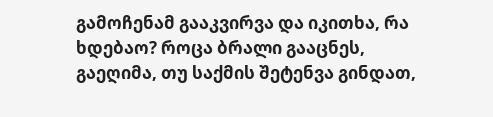გამოჩენამ გააკვირვა და იკითხა, რა ხდებაო? როცა ბრალი გააცნეს, გაეღიმა, თუ საქმის შეტენვა გინდათ,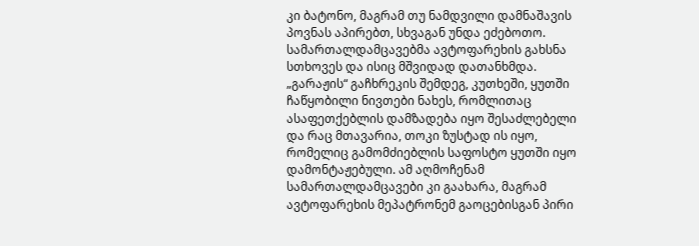კი ბატონო, მაგრამ თუ ნამდვილი დამნაშავის პოვნას აპირებთ, სხვაგან უნდა ეძებოთო. სამართალდამცავებმა ავტოფარეხის გახსნა სთხოვეს და ისიც მშვიდად დათანხმდა. „გარაჟის“ გაჩხრეკის შემდეგ, კუთხეში, ყუთში ჩაწყობილი ნივთები ნახეს, რომლითაც ასაფეთქებლის დამზადება იყო შესაძლებელი და რაც მთავარია, თოკი ზუსტად ის იყო, რომელიც გამომძიებლის საფოსტო ყუთში იყო დამონტაჟებული. ამ აღმოჩენამ სამართალდამცავები კი გაახარა, მაგრამ ავტოფარეხის მეპატრონემ გაოცებისგან პირი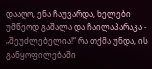დააღო, ენა ჩაუვარდა, ხელები უმწეოდ გაშალა და ჩაილაპარაკა - „შეუძლებელია!“ რა თქმა უნდა, ის განყოფილებაში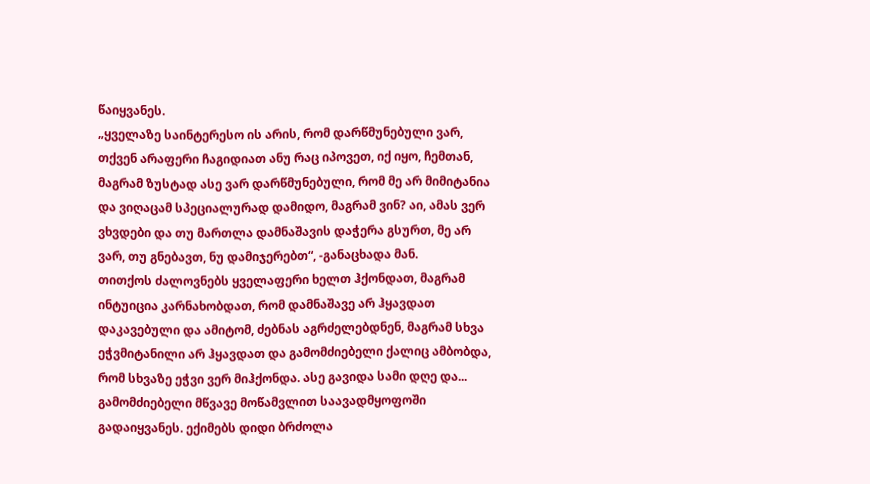წაიყვანეს.
„ყველაზე საინტერესო ის არის, რომ დარწმუნებული ვარ, თქვენ არაფერი ჩაგიდიათ ანუ რაც იპოვეთ, იქ იყო, ჩემთან, მაგრამ ზუსტად ასე ვარ დარწმუნებული, რომ მე არ მიმიტანია და ვიღაცამ სპეციალურად დამიდო, მაგრამ ვინ? აი, ამას ვერ ვხვდები და თუ მართლა დამნაშავის დაჭერა გსურთ, მე არ ვარ, თუ გნებავთ, ნუ დამიჯერებთ“, -განაცხადა მან.
თითქოს ძალოვნებს ყველაფერი ხელთ ჰქონდათ, მაგრამ ინტუიცია კარნახობდათ, რომ დამნაშავე არ ჰყავდათ დაკავებული და ამიტომ, ძებნას აგრძელებდნენ, მაგრამ სხვა ეჭვმიტანილი არ ჰყავდათ და გამომძიებელი ქალიც ამბობდა, რომ სხვაზე ეჭვი ვერ მიჰქონდა. ასე გავიდა სამი დღე და... გამომძიებელი მწვავე მოწამვლით საავადმყოფოში გადაიყვანეს. ექიმებს დიდი ბრძოლა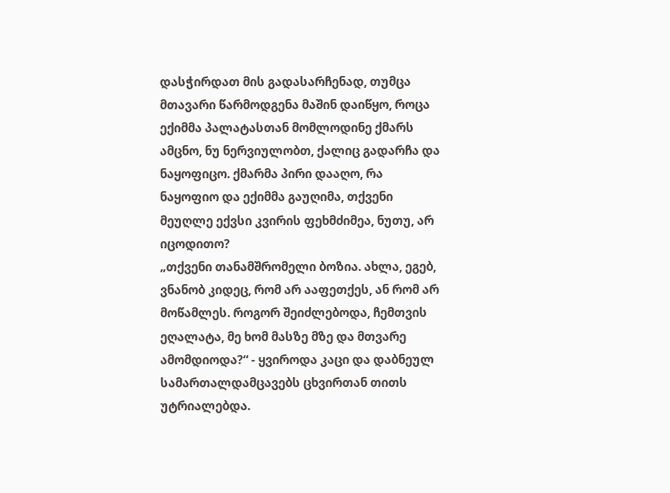დასჭირდათ მის გადასარჩენად, თუმცა მთავარი წარმოდგენა მაშინ დაიწყო, როცა ექიმმა პალატასთან მომლოდინე ქმარს ამცნო, ნუ ნერვიულობთ, ქალიც გადარჩა და ნაყოფიცო. ქმარმა პირი დააღო, რა ნაყოფიო და ექიმმა გაუღიმა, თქვენი მეუღლე ექვსი კვირის ფეხმძიმეა, ნუთუ, არ იცოდითო?
„თქვენი თანამშრომელი ბოზია. ახლა, ეგებ, ვნანობ კიდეც, რომ არ ააფეთქეს, ან რომ არ მოწამლეს. როგორ შეიძლებოდა, ჩემთვის ეღალატა, მე ხომ მასზე მზე და მთვარე ამომდიოდა?“ - ყვიროდა კაცი და დაბნეულ სამართალდამცავებს ცხვირთან თითს უტრიალებდა.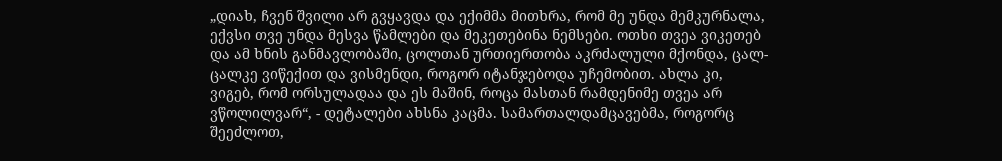„დიახ, ჩვენ შვილი არ გვყავდა და ექიმმა მითხრა, რომ მე უნდა მემკურნალა, ექვსი თვე უნდა მესვა წამლები და მეკეთებინა ნემსები. ოთხი თვეა ვიკეთებ და ამ ხნის განმავლობაში, ცოლთან ურთიერთობა აკრძალული მქონდა, ცალ-ცალკე ვიწექით და ვისმენდი, როგორ იტანჯებოდა უჩემობით. ახლა კი, ვიგებ, რომ ორსულადაა და ეს მაშინ, როცა მასთან რამდენიმე თვეა არ ვწოლილვარ“, - დეტალები ახსნა კაცმა. სამართალდამცავებმა, როგორც შეეძლოთ,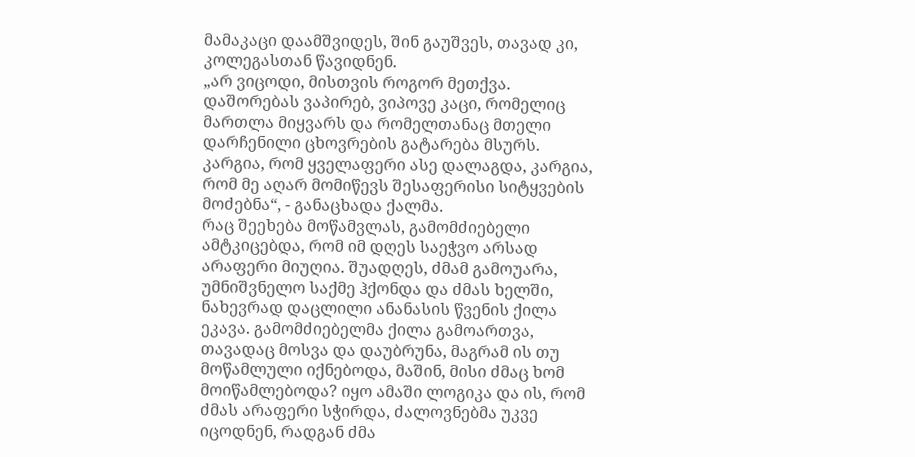მამაკაცი დაამშვიდეს, შინ გაუშვეს, თავად კი, კოლეგასთან წავიდნენ.
„არ ვიცოდი, მისთვის როგორ მეთქვა. დაშორებას ვაპირებ, ვიპოვე კაცი, რომელიც მართლა მიყვარს და რომელთანაც მთელი დარჩენილი ცხოვრების გატარება მსურს. კარგია, რომ ყველაფერი ასე დალაგდა, კარგია, რომ მე აღარ მომიწევს შესაფერისი სიტყვების მოძებნა“, - განაცხადა ქალმა.
რაც შეეხება მოწამვლას, გამომძიებელი ამტკიცებდა, რომ იმ დღეს საეჭვო არსად არაფერი მიუღია. შუადღეს, ძმამ გამოუარა, უმნიშვნელო საქმე ჰქონდა და ძმას ხელში, ნახევრად დაცლილი ანანასის წვენის ქილა ეკავა. გამომძიებელმა ქილა გამოართვა, თავადაც მოსვა და დაუბრუნა, მაგრამ ის თუ მოწამლული იქნებოდა, მაშინ, მისი ძმაც ხომ მოიწამლებოდა? იყო ამაში ლოგიკა და ის, რომ ძმას არაფერი სჭირდა, ძალოვნებმა უკვე იცოდნენ, რადგან ძმა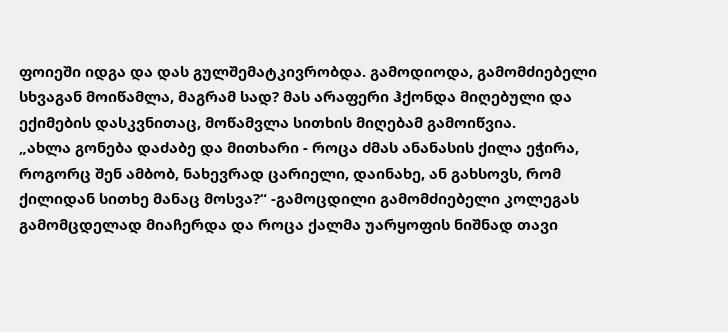ფოიეში იდგა და დას გულშემატკივრობდა. გამოდიოდა, გამომძიებელი სხვაგან მოიწამლა, მაგრამ სად? მას არაფერი ჰქონდა მიღებული და ექიმების დასკვნითაც, მოწამვლა სითხის მიღებამ გამოიწვია.
„ახლა გონება დაძაბე და მითხარი - როცა ძმას ანანასის ქილა ეჭირა, როგორც შენ ამბობ, ნახევრად ცარიელი, დაინახე, ან გახსოვს, რომ ქილიდან სითხე მანაც მოსვა?“ -გამოცდილი გამომძიებელი კოლეგას გამომცდელად მიაჩერდა და როცა ქალმა უარყოფის ნიშნად თავი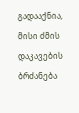გადააქნია, მისი ძმის დაკავების ბრძანება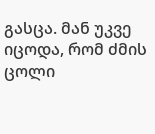გასცა. მან უკვე იცოდა, რომ ძმის ცოლი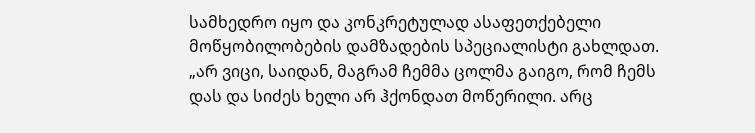სამხედრო იყო და კონკრეტულად ასაფეთქებელი მოწყობილობების დამზადების სპეციალისტი გახლდათ.
„არ ვიცი, საიდან, მაგრამ ჩემმა ცოლმა გაიგო, რომ ჩემს დას და სიძეს ხელი არ ჰქონდათ მოწერილი. არც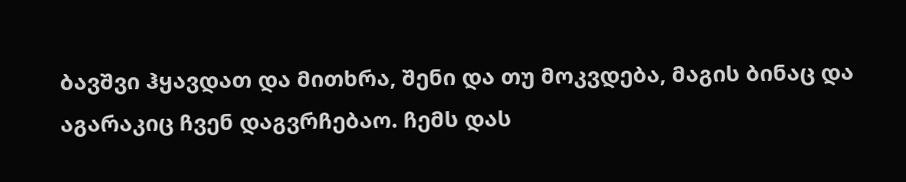ბავშვი ჰყავდათ და მითხრა, შენი და თუ მოკვდება, მაგის ბინაც და აგარაკიც ჩვენ დაგვრჩებაო. ჩემს დას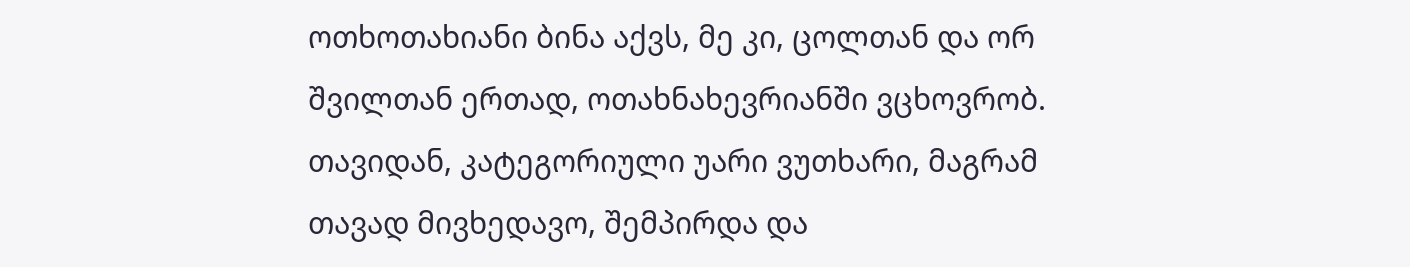ოთხოთახიანი ბინა აქვს, მე კი, ცოლთან და ორ შვილთან ერთად, ოთახნახევრიანში ვცხოვრობ. თავიდან, კატეგორიული უარი ვუთხარი, მაგრამ თავად მივხედავო, შემპირდა და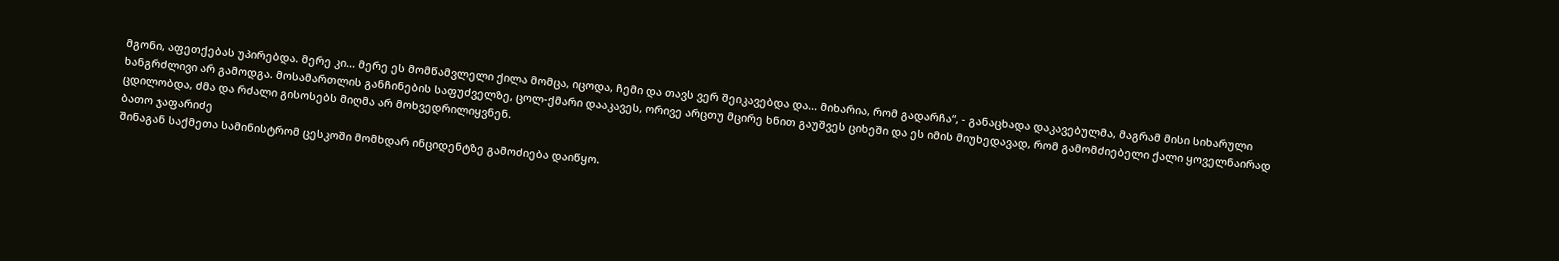მგონი, აფეთქებას უპირებდა. მერე კი... მერე ეს მომწამვლელი ქილა მომცა, იცოდა, ჩემი და თავს ვერ შეიკავებდა და... მიხარია, რომ გადარჩა“, - განაცხადა დაკავებულმა, მაგრამ მისი სიხარული ხანგრძლივი არ გამოდგა. მოსამართლის განჩინების საფუძველზე, ცოლ-ქმარი დააკავეს, ორივე არცთუ მცირე ხნით გაუშვეს ციხეში და ეს იმის მიუხედავად, რომ გამომძიებელი ქალი ყოველნაირად ცდილობდა, ძმა და რძალი გისოსებს მიღმა არ მოხვედრილიყვნენ.
ბათო ჯაფარიძე
შინაგან საქმეთა სამინისტრომ ცესკოში მომხდარ ინციდენტზე გამოძიება დაიწყო.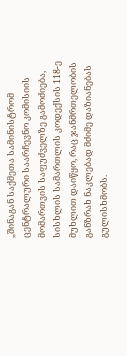„შინაგან საქმეთა სამინისტრომ ცენტრალური საარჩევნო კომისიის მომართვის საფუძველზე გამოძიება, სისხლის სამართლის კოდექსის 118-ე მუხლით დაიწყო, რაც ჯანმრთელობის განზრახ ნაკლებად მძიმე დაზიანებას გულისხმობს.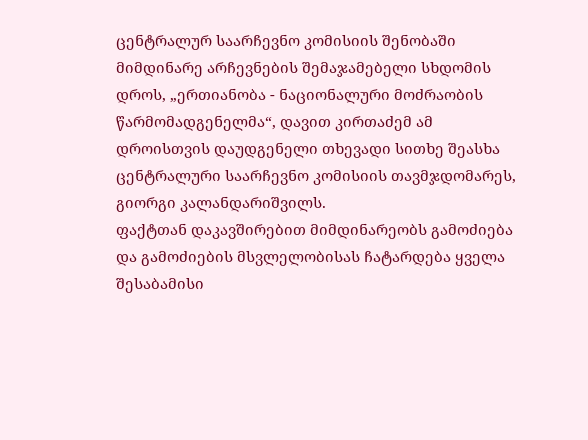ცენტრალურ საარჩევნო კომისიის შენობაში მიმდინარე არჩევნების შემაჯამებელი სხდომის დროს, „ერთიანობა - ნაციონალური მოძრაობის წარმომადგენელმა“, დავით კირთაძემ ამ დროისთვის დაუდგენელი თხევადი სითხე შეასხა ცენტრალური საარჩევნო კომისიის თავმჯდომარეს, გიორგი კალანდარიშვილს.
ფაქტთან დაკავშირებით მიმდინარეობს გამოძიება და გამოძიების მსვლელობისას ჩატარდება ყველა შესაბამისი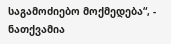საგამოძიებო მოქმედება“, - ნათქვამია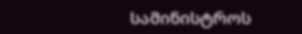სამინისტროს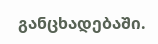განცხადებაში.